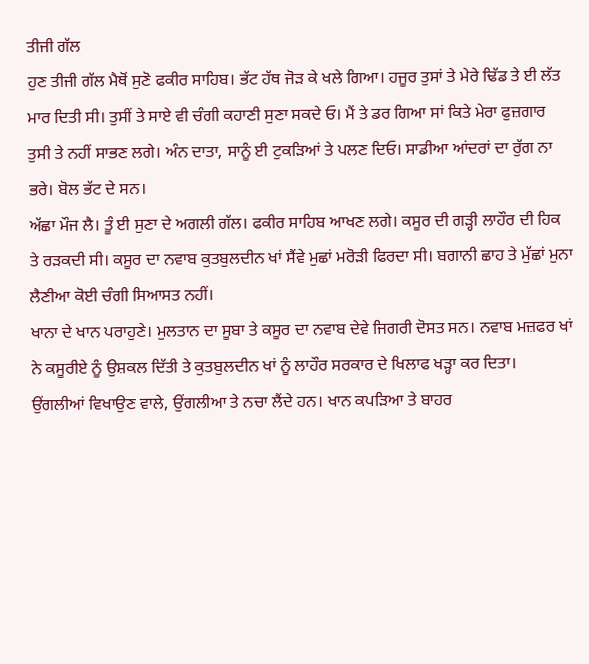ਤੀਜੀ ਗੱਲ
ਹੁਣ ਤੀਜੀ ਗੱਲ ਮੈਥੋਂ ਸੁਣੋ ਫਕੀਰ ਸਾਹਿਬ। ਭੱਟ ਹੱਥ ਜੋੜ ਕੇ ਖਲੇ ਗਿਆ। ਹਜੂਰ ਤੁਸਾਂ ਤੇ ਮੇਰੇ ਢਿੱਡ ਤੇ ਈ ਲੱਤ ਮਾਰ ਦਿਤੀ ਸੀ। ਤੁਸੀਂ ਤੇ ਸਾਏ ਵੀ ਚੰਗੀ ਕਹਾਣੀ ਸੁਣਾ ਸਕਦੇ ਓ। ਮੈਂ ਤੇ ਡਰ ਗਿਆ ਸਾਂ ਕਿਤੇ ਮੇਰਾ ਫੁਜ਼ਗਾਰ ਤੁਸੀ ਤੇ ਨਹੀਂ ਸਾਭਣ ਲਗੇ। ਅੰਨ ਦਾਤਾ, ਸਾਨੂੰ ਈ ਟੁਕੜਿਆਂ ਤੇ ਪਲਣ ਦਿਓ। ਸਾਡੀਆ ਆਂਦਰਾਂ ਦਾ ਰੁੱਗ ਨਾ ਭਰੇ। ਬੋਲ ਭੱਟ ਦੇ ਸਨ।
ਅੱਛਾ ਮੌਜ ਲੈ। ਤੂੰ ਈ ਸੁਣਾ ਦੇ ਅਗਲੀ ਗੱਲ। ਫਕੀਰ ਸਾਹਿਬ ਆਖਣ ਲਗੇ। ਕਸੂਰ ਦੀ ਗੜ੍ਹੀ ਲਾਹੌਰ ਦੀ ਹਿਕ ਤੇ ਰੜਕਦੀ ਸੀ। ਕਸੂਰ ਦਾ ਨਵਾਬ ਕੁਤਬੁਲਦੀਨ ਖਾਂ ਸੈਂਵੇ ਮੁਛਾਂ ਮਰੋੜੀ ਫਿਰਦਾ ਸੀ। ਬਗਾਨੀ ਛਾਹ ਤੇ ਮੁੱਛਾਂ ਮੁਨਾ ਲੈਣੀਆ ਕੋਈ ਚੰਗੀ ਸਿਆਸਤ ਨਹੀਂ।
ਖਾਨਾ ਦੇ ਖਾਨ ਪਰਾਹੁਣੇ। ਮੁਲਤਾਨ ਦਾ ਸੂਬਾ ਤੇ ਕਸੂਰ ਦਾ ਨਵਾਬ ਦੇਵੇ ਜਿਗਰੀ ਦੋਸਤ ਸਨ। ਨਵਾਬ ਮਜ਼ਫਰ ਖਾਂ ਨੇ ਕਸੂਰੀਏ ਨੂੰ ਉਸ਼ਕਲ ਦਿੱਤੀ ਤੇ ਕੁਤਬੁਲਦੀਨ ਖਾਂ ਨੂੰ ਲਾਹੌਰ ਸਰਕਾਰ ਦੇ ਖਿਲਾਫ ਖੜ੍ਹਾ ਕਰ ਦਿਤਾ।
ਉਂਗਲੀਆਂ ਵਿਖਾਉਣ ਵਾਲੇ, ਉਂਗਲੀਆ ਤੇ ਨਚਾ ਲੈਂਦੇ ਹਨ। ਖਾਨ ਕਪੜਿਆ ਤੇ ਬਾਹਰ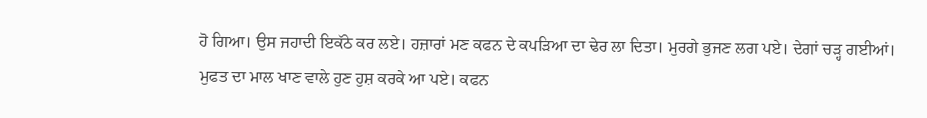ਹੋ ਗਿਆ। ਉਸ ਜਹਾਦੀ ਇਕੱਠੇ ਕਰ ਲਏ। ਹਜ਼ਾਰਾਂ ਮਣ ਕਫਨ ਦੇ ਕਪੜਿਆ ਦਾ ਢੇਰ ਲਾ ਦਿਤਾ। ਮੁਰਗੇ ਭੁਜਣ ਲਗ ਪਏ। ਦੇਗਾਂ ਚੜ੍ਹ ਗਈਆਂ। ਮੁਫਤ ਦਾ ਮਾਲ ਖਾਣ ਵਾਲੇ ਹੁਣ ਹੁਸ਼ ਕਰਕੇ ਆ ਪਏ। ਕਫਨ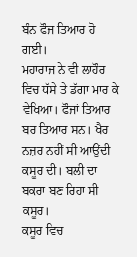ਬੰਨ ਫੌਜ ਤਿਆਰ ਹੋ ਗਈ।
ਮਹਾਰਾਜ ਨੇ ਵੀ ਲਾਹੌਰ ਵਿਚ ਧੱਸੇ ਤੇ ਡੱਗਾ ਮਾਰ ਕੇ ਵੇਖਿਆ। ਫੌਜਾਂ ਤਿਆਰ ਬਰ ਤਿਆਰ ਸਨ। ਖੈਰ ਨਜ਼ਰ ਨਹੀਂ ਸੀ ਆਉਂਦੀ ਕਸੂਰ ਦੀ। ਬਲੀ ਦਾ ਬਕਰਾ ਬਣ ਰਿਹਾ ਸੀ ਕਸੂਰ।
ਕਸੂਰ ਵਿਚ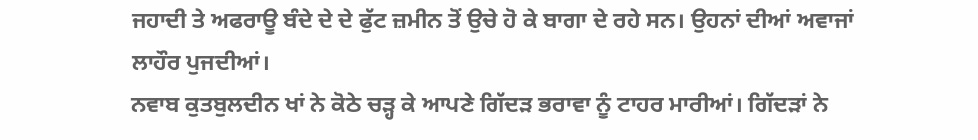ਜਹਾਦੀ ਤੇ ਅਫਰਾਊ ਬੰਦੇ ਦੇ ਦੇ ਫੁੱਟ ਜ਼ਮੀਨ ਤੋਂ ਉਚੇ ਹੋ ਕੇ ਬਾਗਾ ਦੇ ਰਹੇ ਸਨ। ਉਹਨਾਂ ਦੀਆਂ ਅਵਾਜਾਂ ਲਾਹੌਰ ਪੁਜਦੀਆਂ।
ਨਵਾਬ ਕੁਤਬੁਲਦੀਨ ਖਾਂ ਨੇ ਕੋਠੇ ਚੜ੍ਹ ਕੇ ਆਪਣੇ ਗਿੱਦੜ ਭਰਾਵਾ ਨੂੰ ਟਾਹਰ ਮਾਰੀਆਂ। ਗਿੱਦੜਾਂ ਨੇ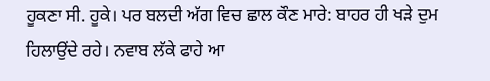ਹੂਕਣਾ ਸੀ. ਹੂਕੇ। ਪਰ ਬਲਦੀ ਅੱਗ ਵਿਚ ਛਾਲ ਕੌਣ ਮਾਰੇ: ਬਾਹਰ ਹੀ ਖੜੇ ਦੁਮ ਹਿਲਾਉਂਦੇ ਰਹੇ। ਨਵਾਬ ਲੱਕੇ ਫਾਹੇ ਆ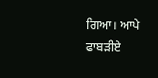ਗਿਆ। ਆਪੇ ਫਾਬੜੀਏ